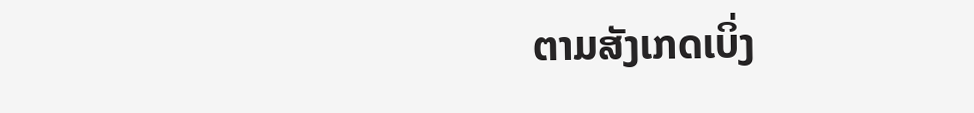ຕາມສັງເກດເບິ່ງ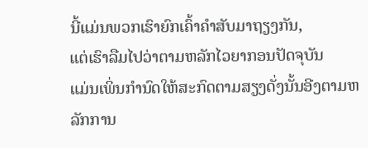ນີ້ແມ່ນພວກເຮົາຍົກເຄົ້າຄໍາສັບມາຖຽງກັນ,
ແຕ່ເຮົາລືມໄປວ່າຕາມຫລັກໄວຍາກອນປັດຈຸບັນ
ແມ່ນເພິ່ນກໍານົດໃຫ້ສະກົດຕາມສຽງດັ່ງນັ້ນອີງຕາມຫລັກການ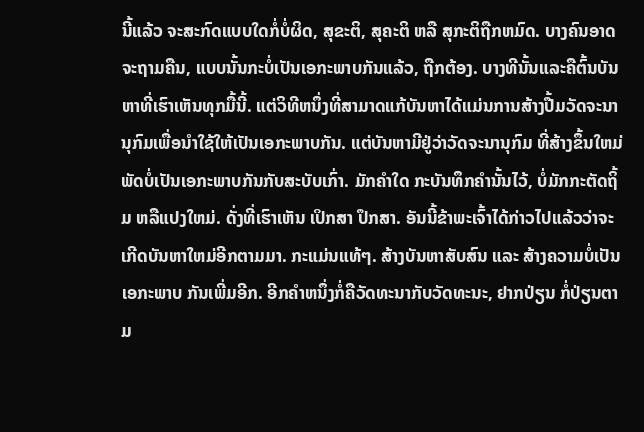ນີ້ແລ້ວ ຈະສະກົດແບບໃດກໍ່ບໍ່ຜິດ, ສຸຂະຕິ, ສຸຄະຕິ ຫລື ສຸກະຕິຖືກຫມົດ. ບາງຄົນອາດຈະຖາມຄືນ, ແບບນັ້ນກະບໍ່ເປັນເອກະພາບກັນແລ້ວ, ຖືກຕ້ອງ. ບາງທີນັ້ນແລະຄືຕົ້ນບັນຫາທີ່ເຮົາເຫັນທຸກມື້ນີ້. ແຕ່ວິທີຫນຶ່ງທີ່ສາມາດແກ້ບັນຫາໄດ້ແມ່ນການສ້າງປື້ມວັດຈະນານຸກົມເພື່ອນໍາໃຊ້ໃຫ້ເປັນເອກະພາບກັນ. ແຕ່ບັນຫາມີຢູ່ວ່າວັດຈະນານຸກົມ ທີ່ສ້າງຂຶ້ນໃຫມ່ ພັດບໍ່ເປັນເອກະພາບກັນກັບສະບັບເກົ່າ. ມັກຄໍາໃດ ກະບັນທຶກຄໍານັ້ນໄວ້, ບໍ່ມັກກະຕັດຖິ້ມ ຫລືແປງໃຫມ່. ດັ່ງທີ່ເຮົາເຫັນ ເປິກສາ ປຶກສາ. ອັນນີ້ຂ້າພະເຈົ້າໄດ້ກ່າວໄປແລ້ວວ່າຈະເກີດບັນຫາໃຫມ່ອີກຕາມມາ. ກະແມ່ນແທ້ໆ. ສ້າງບັນຫາສັບສົນ ແລະ ສ້າງຄວາມບໍ່ເປັນເອກະພາບ ກັນເພີ່ມອີກ. ອີກຄໍາຫນຶ່ງກໍ່ຄືວັດທະນາກັບວັດທະນະ, ຢາກປ່ຽນ ກໍ່ປ່ຽນຕາມ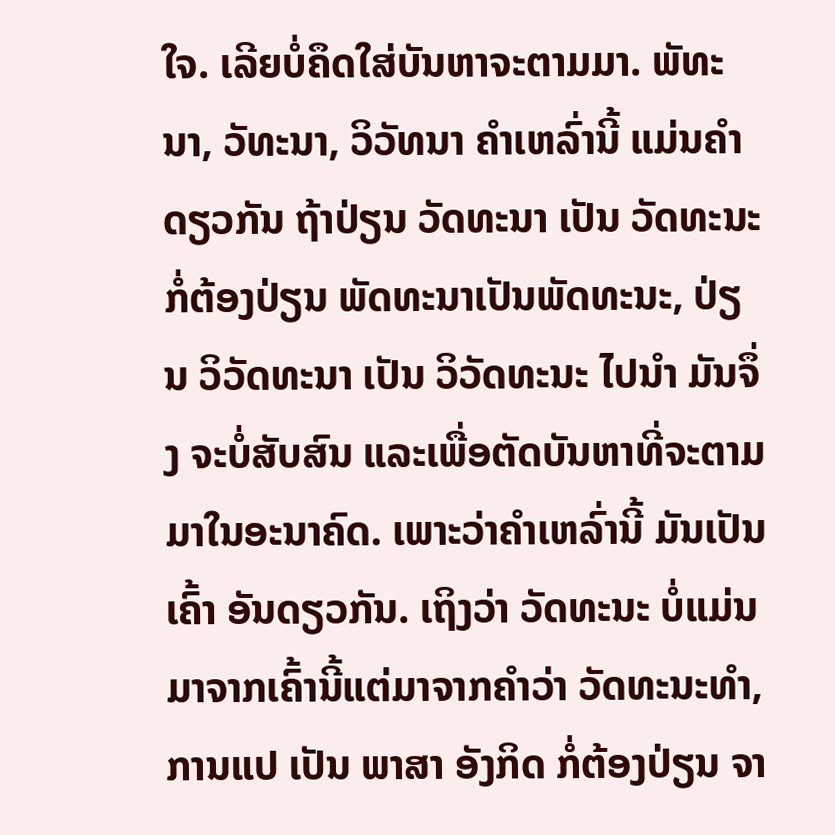ໃຈ. ເລີຍບໍ່ຄຶດໃສ່ບັນຫາຈະຕາມມາ. ພັທະນາ, ວັທະນາ, ວິວັທນາ ຄໍາເຫລົ່ານີ້ ແມ່ນຄໍາດຽວກັນ ຖ້າປ່ຽນ ວັດທະນາ ເປັນ ວັດທະນະ ກໍ່ຕ້ອງປ່ຽນ ພັດທະນາເປັນພັດທະນະ, ປ່ຽນ ວິວັດທະນາ ເປັນ ວິວັດທະນະ ໄປນໍາ ມັນຈຶ່ງ ຈະບໍ່ສັບສົນ ແລະເພື່ອຕັດບັນຫາທີ່ຈະຕາມມາໃນອະນາຄົດ. ເພາະວ່າຄໍາເຫລົ່ານີ້ ມັນເປັນ ເຄົ້າ ອັນດຽວກັນ. ເຖິງວ່າ ວັດທະນະ ບໍ່ແມ່ນມາຈາກເຄົ້ານີ້ແຕ່ມາຈາກຄໍາວ່າ ວັດທະນະທໍາ, ການແປ ເປັນ ພາສາ ອັງກິດ ກໍ່ຕ້ອງປ່ຽນ ຈາ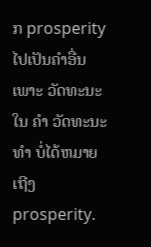ກ prosperity ໄປເປັນຄໍາອື່ນ ເພາະ ວັດທະນະໃນ ຄໍາ ວັດທະນະທໍາ ບໍ່ໄດ້ຫມາຍເຖີງ prosperity.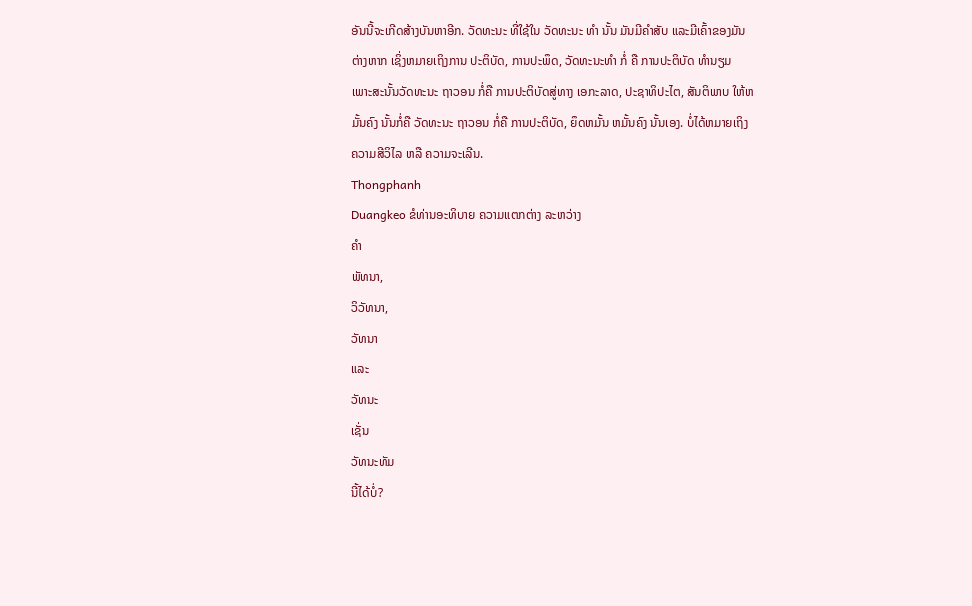ອັນນີ້ຈະເກີດສ້າງບັນຫາອີກ. ວັດທະນະ ທີ່ໃຊ້ໃນ ວັດທະນະ ທໍາ ນັ້ນ ມັນມີຄໍາສັບ ແລະມີເຄົ້າຂອງມັນຕ່າງຫາກ ເຊິ່ງຫມາຍເຖິງການ ປະຕິບັດ, ການປະພຶດ, ວັດທະນະທໍາ ກໍ່ ຄື ການປະຕິບັດ ທໍານຽມ ເພາະສະນັ້ນວັດທະນະ ຖາວອນ ກໍ່ຄື ການປະຕິບັດສູ່ທາງ ເອກະລາດ, ປະຊາທິປະໄຕ, ສັນຕິພາບ ໃຫ້ຫມັ້ນຄົງ ນັ້ນກໍ່ຄື ວັດທະນະ ຖາວອນ ກໍ່ຄື ການປະຕິບັດ, ຍຶດຫມັ້ນ ຫມັ້ນຄົງ ນັ້ນເອງ. ບໍ່ໄດ້ຫມາຍເຖິງ ຄວາມສີວິໄລ ຫລື ຄວາມຈະເລີນ.
Thongphanh
Duangkeo ຂໍທ່ານອະທິບາຍ ຄວາມແຕກຕ່າງ ລະຫວ່າງ
ຄໍາ
ພັທນາ,
ວິວັທນາ,
ວັທນາ
ແລະ
ວັທນະ
ເຊັ່ນ
ວັທນະທັມ
ນີ້ໄດ້ບໍ່?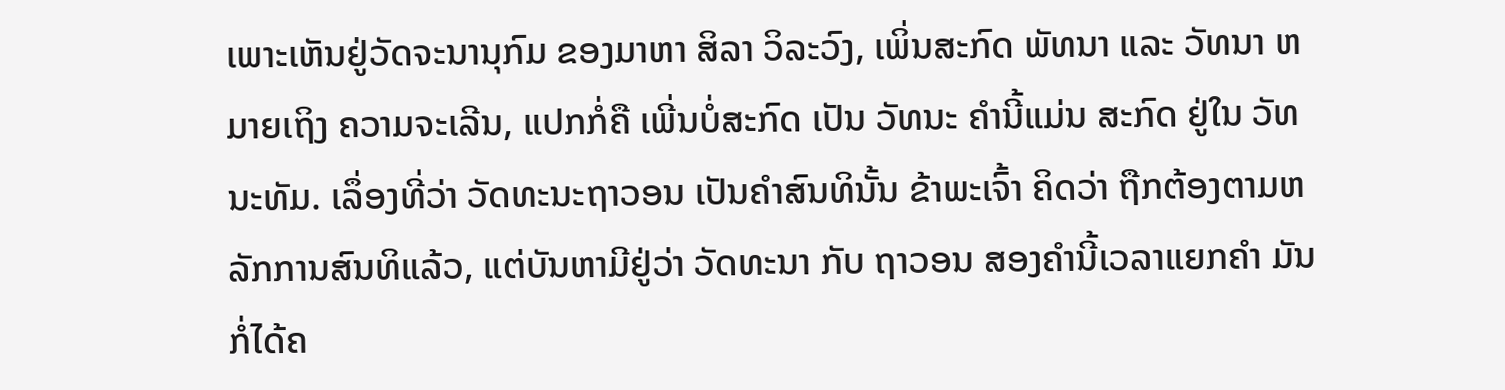ເພາະເຫັນຢູ່ວັດຈະນານຸກົມ ຂອງມາຫາ ສິລາ ວິລະວົງ, ເພິ່ນສະກົດ ພັທນາ ແລະ ວັທນາ ຫມາຍເຖິງ ຄວາມຈະເລີນ, ແປກກໍ່ຄື ເພີ່ນບໍ່ສະກົດ ເປັນ ວັທນະ ຄໍານີ້ແມ່ນ ສະກົດ ຢູ່ໃນ ວັທນະທັມ. ເລຶ່ອງທີ່ວ່າ ວັດທະນະຖາວອນ ເປັນຄໍາສົນທິນັ້ນ ຂ້າພະເຈົ້າ ຄິດວ່າ ຖືກຕ້ອງຕາມຫລັກການສົນທິແລ້ວ, ແຕ່ບັນຫາມີຢູ່ວ່າ ວັດທະນາ ກັບ ຖາວອນ ສອງຄໍານີ້ເວລາແຍກຄໍາ ມັນກໍ່ໄດ້ຄ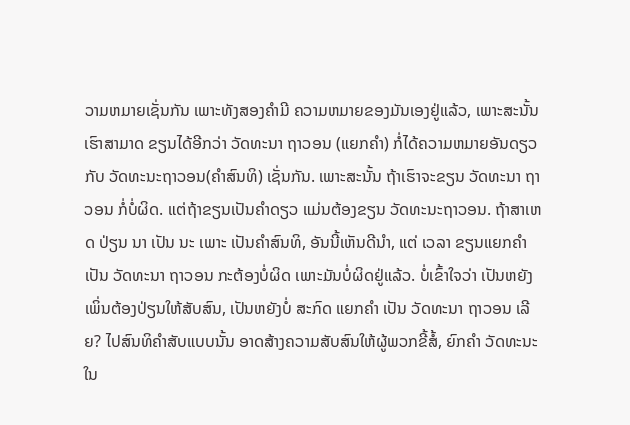ວາມຫມາຍເຊັ່ນກັນ ເພາະທັງສອງຄໍາມີ ຄວາມຫມາຍຂອງມັນເອງຢູ່ແລ້ວ, ເພາະສະນັ້ນ ເຮົາສາມາດ ຂຽນໄດ້ອີກວ່າ ວັດທະນາ ຖາວອນ (ແຍກຄໍາ) ກໍ່ໄດ້ຄວາມຫມາຍອັນດຽວ ກັບ ວັດທະນະຖາວອນ(ຄໍາສົນທິ) ເຊັ່ນກັນ. ເພາະສະນັ້ນ ຖ້າເຮົາຈະຂຽນ ວັດທະນາ ຖາວອນ ກໍ່ບໍ່ຜິດ. ແຕ່ຖ້າຂຽນເປັນຄໍາດຽວ ແມ່ນຕ້ອງຂຽນ ວັດທະນະຖາວອນ. ຖ້າສາເຫດ ປ່ຽນ ນາ ເປັນ ນະ ເພາະ ເປັນຄໍາສົນທິ, ອັນນີ້ເຫັນດີນໍາ, ແຕ່ ເວລາ ຂຽນແຍກຄໍາ ເປັນ ວັດທະນາ ຖາວອນ ກະຕ້ອງບໍ່ຜິດ ເພາະມັນບໍ່ຜິດຢູ່ແລ້ວ. ບໍ່ເຂົ້າໃຈວ່າ ເປັນຫຍັງເພິ່ນຕ້ອງປ່ຽນໃຫ້ສັບສົນ, ເປັນຫຍັງບໍ່ ສະກົດ ແຍກຄໍາ ເປັນ ວັດທະນາ ຖາວອນ ເລີຍ? ໄປສົນທິຄໍາສັບແບບນັ້ນ ອາດສ້າງຄວາມສັບສົນໃຫ້ຜູ້ພວກຂີ້ສໍ້, ຍົກຄໍາ ວັດທະນະ ໃນ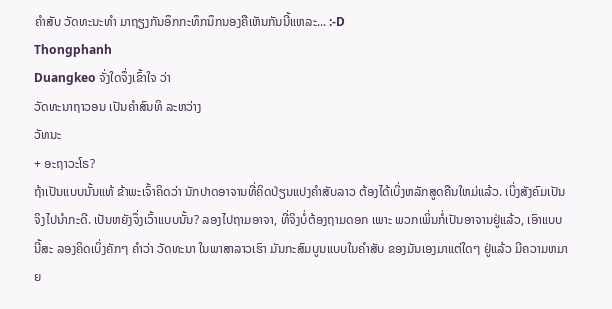ຄໍາສັບ ວັດທະນະທໍາ ມາຖຽງກັນອຶກກະທຶກນຶກນອງຄືເຫັນກັນນີ້ແຫລະ... :-D
Thongphanh
Duangkeo ຈັ່ງໃດຈຶ່ງເຂົ້າໃຈ ວ່າ
ວັດທະນາຖາວອນ ເປັນຄໍາສົນທິ ລະຫວ່າງ
ວັທນະ
+ ອະຖາວະໂຣ?
ຖ້າເປັນແບບນັ້ນແທ້ ຂ້າພະເຈົ້າຄິດວ່າ ນັກປາດອາຈານທີ່ຄິດປ່ຽນແປງຄໍາສັບລາວ ຕ້ອງໄດ້ເບິ່ງຫລັກສູດຄືນໃຫມ່ແລ້ວ. ເບິ່ງສັງຄົມເປັນຈິງໄປນໍາກະດີ. ເປັນຫຍັງຈຶ່ງເວົ້າແບບນັ້ນ? ລອງໄປຖາມອາຈາ, ທີ່ຈິງບໍ່ຕ້ອງຖາມດອກ ເພາະ ພວກເພິ່ນກໍ່ເປັນອາຈານຢູ່ແລ້ວ, ເອົາແບບນີ້ສະ ລອງຄິດເບິ່ງຄັກໆ ຄໍາວ່າ ວັດທະນາ ໃນພາສາລາວເຮົາ ມັນກະສົມບູນແບບໃນຄໍາສັບ ຂອງມັນເອງມາແຕ່ໃດໆ ຢູ່ແລ້ວ ມີຄວາມຫມາຍ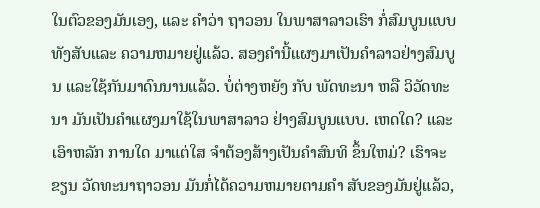ໃນຕົວຂອງມັນເອງ, ແລະ ຄໍາວ່າ ຖາວອນ ໃນພາສາລາວເຮົາ ກໍ່ສົມບູນແບບ ທັງສັບແລະ ຄວາມຫມາຍຢູ່ແລ້ວ. ສອງຄໍານີ້ແຜງມາເປັນຄໍາລາວຢ່າງສົມບູນ ແລະໃຊ້ກັນມາດົນນານແລ້ວ. ບໍ່ຕ່າງຫຍັງ ກັບ ພັດທະນາ ຫລື ວິວັດທະນາ ມັນເປັນຄໍາແຜງມາໃຊ້ໃນພາສາລາວ ຢ່າງສົມບູນແບບ. ເຫດໃດ? ແລະ ເອົາຫລັກ ການໃດ ມາແຕ່ໃສ ຈໍາຕ້ອງສ້າງເປັນຄໍາສົນທິ ຂຶ້ນໃຫມ່? ເຮົາຈະຂຽນ ວັດທະນາຖາວອນ ມັນກໍ່ໄດ້ຄວາມຫມາຍຕາມຄໍາ ສັບຂອງມັນຢູ່ແລ້ວ,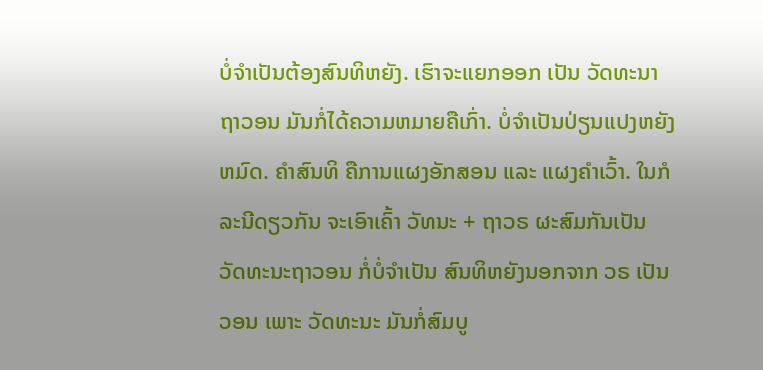ບໍ່ຈໍາເປັນຕ້ອງສົນທິຫຍັງ. ເຮົາຈະແຍກອອກ ເປັນ ວັດທະນາ ຖາວອນ ມັນກໍ່ໄດ້ຄວາມຫມາຍຄືເກົ່າ. ບໍ່ຈໍາເປັນປ່ຽນແປງຫຍັງຫມົດ. ຄໍາສົນທິ ຄືການແຜງອັກສອນ ແລະ ແຜງຄໍາເວົ້າ. ໃນກໍລະນີດຽວກັນ ຈະເອົາເຄົ້າ ວັທນະ + ຖາວຣ ຜະສົມກັນເປັນ ວັດທະນະຖາວອນ ກໍ່ບໍ່ຈໍາເປັນ ສົນທິຫຍັງນອກຈາກ ວຣ ເປັນ ວອນ ເພາະ ວັດທະນະ ມັນກໍ່ສົມບູ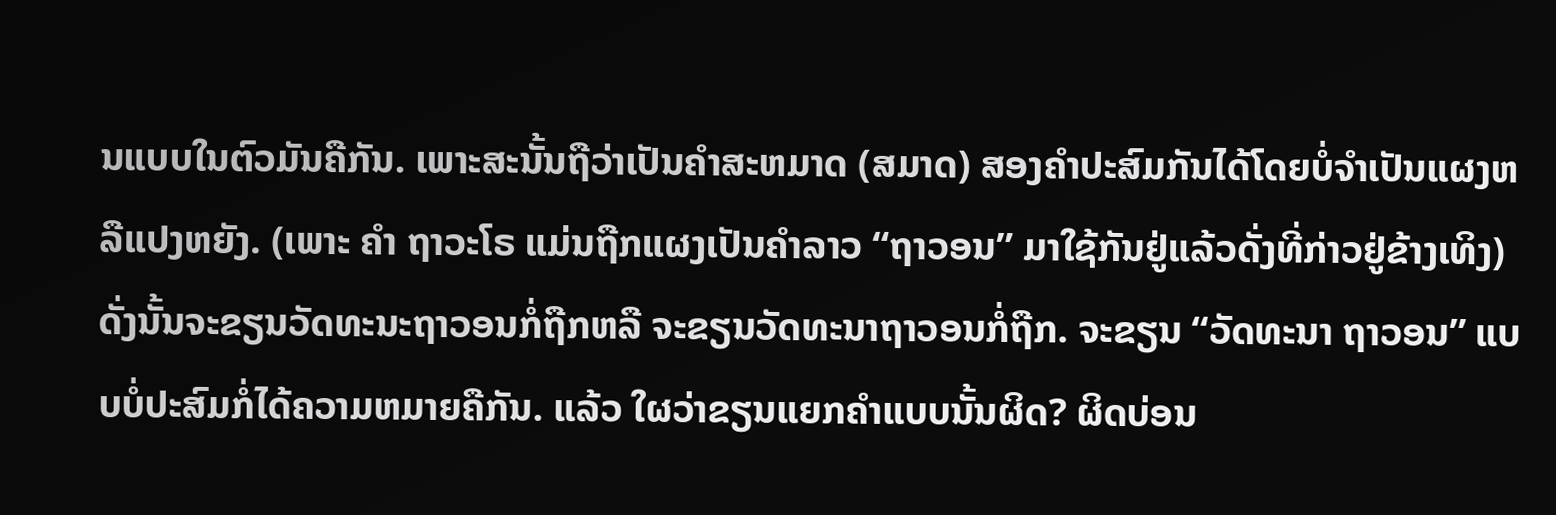ນແບບໃນຕົວມັນຄືກັນ. ເພາະສະນັ້ນຖືວ່າເປັນຄໍາສະຫມາດ (ສມາດ) ສອງຄໍາປະສົມກັນໄດ້ໂດຍບໍ່ຈໍາເປັນແຜງຫລືແປງຫຍັງ. (ເພາະ ຄໍາ ຖາວະໂຣ ແມ່ນຖືກແຜງເປັນຄໍາລາວ “ຖາວອນ” ມາໃຊ້ກັນຢູ່ແລ້ວດັ່ງທີ່ກ່າວຢູ່ຂ້າງເທິງ) ດັ່ງນັ້ນຈະຂຽນວັດທະນະຖາວອນກໍ່ຖືກຫລື ຈະຂຽນວັດທະນາຖາວອນກໍ່ຖືກ. ຈະຂຽນ “ວັດທະນາ ຖາວອນ” ແບບບໍ່ປະສົມກໍ່ໄດ້ຄວາມຫມາຍຄືກັນ. ແລ້ວ ໃຜວ່າຂຽນແຍກຄໍາແບບນັ້ນຜິດ? ຜິດບ່ອນ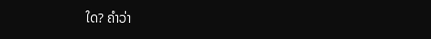ໃດ? ຄໍາວ່າ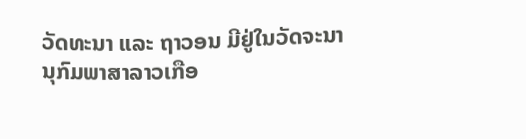ວັດທະນາ ແລະ ຖາວອນ ມີຢູ່ໃນວັດຈະນານຸກົມພາສາລາວເກືອ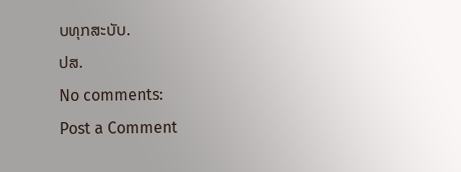ບທຸກສະບັບ.
ປສ.
No comments:
Post a Comment